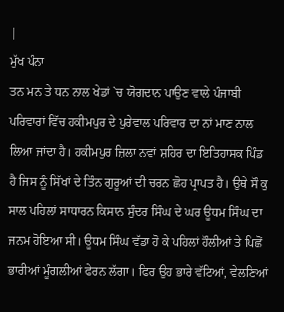|
ਮੁੱਖ ਪੰਨਾ
ਤਨ ਮਨ ਤੇ ਧਨ ਨਾਲ ਖੇਡਾਂ `ਚ ਯੋਗਦਾਨ ਪਾਉਣ ਵਾਲੇ ਪੰਜਾਬੀ ਪਰਿਵਾਰਾਂ ਵਿੱਚ ਹਕੀਮਪੁਰ ਦੇ ਪੁਰੇਵਾਲ ਪਰਿਵਾਰ ਦਾ ਨਾਂ ਮਾਣ ਨਾਲ ਲਿਆ ਜਾਂਦਾ ਹੈ। ਹਕੀਮਪੁਰ ਜ਼ਿਲਾ ਨਵਾਂ ਸ਼ਹਿਰ ਦਾ ਇਤਿਹਾਸਕ ਪਿੰਡ ਹੈ ਜਿਸ ਨੂੰ ਸਿੱਖਾਂ ਦੇ ਤਿੰਨ ਗੁਰੂਆਂ ਦੀ ਚਰਨ ਛੋਹ ਪ੍ਰਾਪਤ ਹੈ। ਉਥੇ ਸੌ ਕੁ ਸਾਲ ਪਹਿਲਾਂ ਸਾਧਾਰਨ ਕਿਸਾਨ ਸੁੰਦਰ ਸਿੰਘ ਦੇ ਘਰ ਊਧਮ ਸਿੰਘ ਦਾ ਜਨਮ ਹੋਇਆ ਸੀ। ਊਧਮ ਸਿੰਘ ਵੱਡਾ ਹੋ ਕੇ ਪਹਿਲਾਂ ਹੌਲੀਆਂ ਤੇ ਪਿਛੋਂ ਭਾਰੀਆਂ ਮੂੰਗਲੀਆਂ ਫੇਰਨ ਲੱਗਾ। ਫਿਰ ਉਹ ਭਾਰੇ ਵੱਟਿਆਂ, ਵੇਲਣਿਆਂ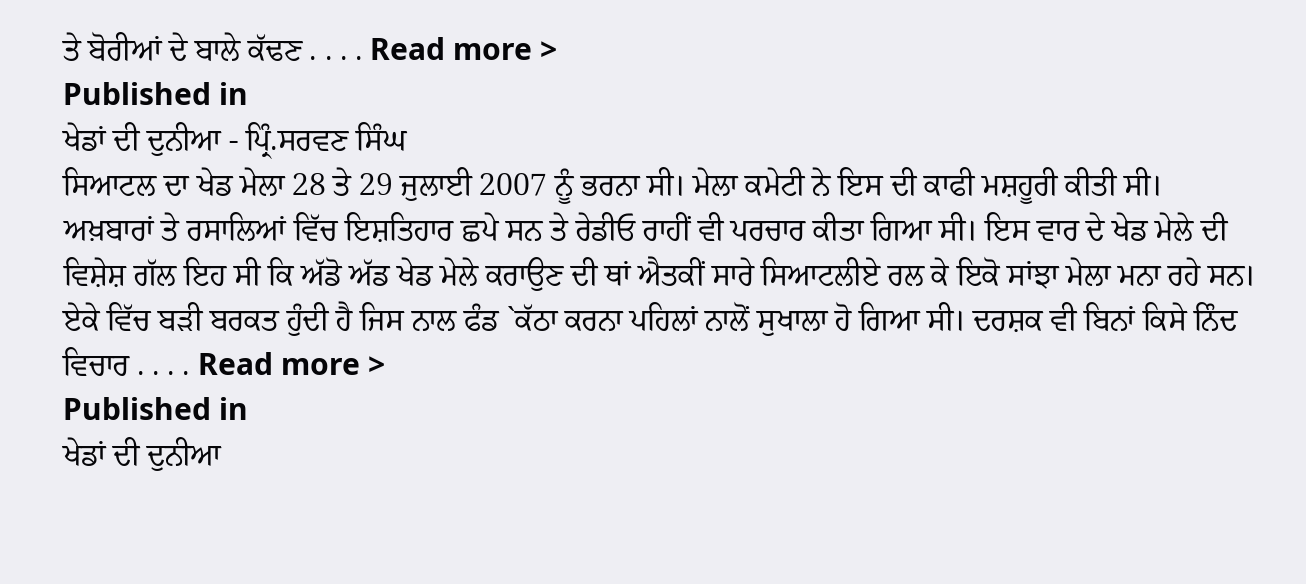ਤੇ ਬੋਰੀਆਂ ਦੇ ਬਾਲੇ ਕੱਢਣ . . . . Read more >
Published in
ਖੇਡਾਂ ਦੀ ਦੁਨੀਆ - ਪ੍ਰਿੰ.ਸਰਵਣ ਸਿੰਘ
ਸਿਆਟਲ ਦਾ ਖੇਡ ਮੇਲਾ 28 ਤੇ 29 ਜੁਲਾਈ 2007 ਨੂੰ ਭਰਨਾ ਸੀ। ਮੇਲਾ ਕਮੇਟੀ ਨੇ ਇਸ ਦੀ ਕਾਫੀ ਮਸ਼ਹੂਰੀ ਕੀਤੀ ਸੀ। ਅਖ਼ਬਾਰਾਂ ਤੇ ਰਸਾਲਿਆਂ ਵਿੱਚ ਇਸ਼ਤਿਹਾਰ ਛਪੇ ਸਨ ਤੇ ਰੇਡੀਓ ਰਾਹੀਂ ਵੀ ਪਰਚਾਰ ਕੀਤਾ ਗਿਆ ਸੀ। ਇਸ ਵਾਰ ਦੇ ਖੇਡ ਮੇਲੇ ਦੀ ਵਿਸ਼ੇਸ਼ ਗੱਲ ਇਹ ਸੀ ਕਿ ਅੱਡੋ ਅੱਡ ਖੇਡ ਮੇਲੇ ਕਰਾਉਣ ਦੀ ਥਾਂ ਐਤਕੀਂ ਸਾਰੇ ਸਿਆਟਲੀਏ ਰਲ ਕੇ ਇਕੋ ਸਾਂਝਾ ਮੇਲਾ ਮਨਾ ਰਹੇ ਸਨ। ਏਕੇ ਵਿੱਚ ਬੜੀ ਬਰਕਤ ਹੁੰਦੀ ਹੈ ਜਿਸ ਨਾਲ ਫੰਡ `ਕੱਠਾ ਕਰਨਾ ਪਹਿਲਾਂ ਨਾਲੋਂ ਸੁਖਾਲਾ ਹੋ ਗਿਆ ਸੀ। ਦਰਸ਼ਕ ਵੀ ਬਿਨਾਂ ਕਿਸੇ ਨਿੰਦ ਵਿਚਾਰ . . . . Read more >
Published in
ਖੇਡਾਂ ਦੀ ਦੁਨੀਆ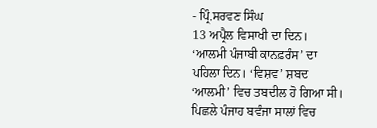- ਪ੍ਰਿੰ.ਸਰਵਣ ਸਿੰਘ
13 ਅਪ੍ਰੈਲ ਵਿਸਾਖੀ ਦਾ ਦਿਨ। ‘ਆਲਮੀ ਪੰਜਾਬੀ ਕਾਨਫ਼ਰੰਸ’ ਦਾ ਪਹਿਲਾ ਦਿਨ। ‘ਵਿਸ਼ਵ’ ਸ਼ਬਦ ‘ਆਲਮੀ’ ਵਿਚ ਤਬਦੀਲ ਹੋ ਗਿਆ ਸੀ। ਪਿਛਲੇ ਪੰਜਾਹ ਬਵੰਜਾ ਸਾਲਾਂ ਵਿਚ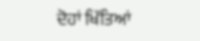ਦੋਹਾਂ ਖਿੱਤਿਆਂ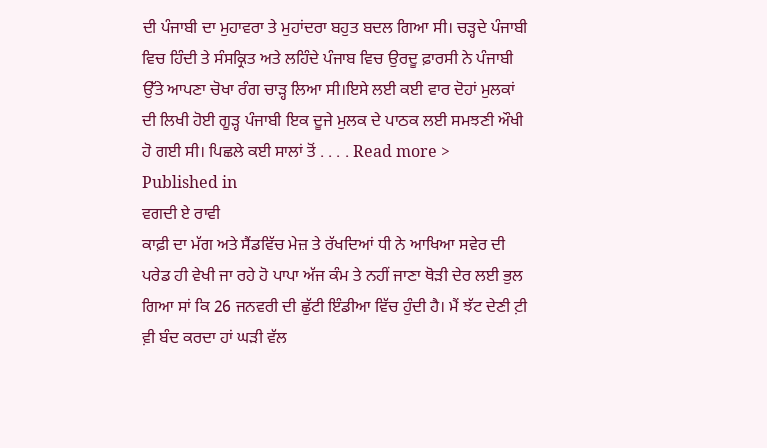ਦੀ ਪੰਜਾਬੀ ਦਾ ਮੁਹਾਵਰਾ ਤੇ ਮੁਹਾਂਦਰਾ ਬਹੁਤ ਬਦਲ ਗਿਆ ਸੀ। ਚੜ੍ਹਦੇ ਪੰਜਾਬੀ ਵਿਚ ਹਿੰਦੀ ਤੇ ਸੰਸਕ੍ਰਿਤ ਅਤੇ ਲਹਿੰਦੇ ਪੰਜਾਬ ਵਿਚ ਉਰਦੂ ਫ਼ਾਰਸੀ ਨੇ ਪੰਜਾਬੀ ਉੱਤੇ ਆਪਣਾ ਚੋਖਾ ਰੰਗ ਚਾੜ੍ਹ ਲਿਆ ਸੀ।ਇਸੇ ਲਈ ਕਈ ਵਾਰ ਦੋਹਾਂ ਮੁਲਕਾਂ ਦੀ ਲਿਖੀ ਹੋਈ ਗੂੜ੍ਹ ਪੰਜਾਬੀ ਇਕ ਦੂਜੇ ਮੁਲਕ ਦੇ ਪਾਠਕ ਲਈ ਸਮਝਣੀ ਔਖੀ ਹੋ ਗਈ ਸੀ। ਪਿਛਲੇ ਕਈ ਸਾਲਾਂ ਤੋਂ . . . . Read more >
Published in
ਵਗਦੀ ਏ ਰਾਵੀ
ਕਾਫ਼ੀ ਦਾ ਮੱਗ ਅਤੇ ਸੈਂਡਵਿੱਚ ਮੇਜ਼ ਤੇ ਰੱਖਦਿਆਂ ਧੀ ਨੇ ਆਖਿਆ ਸਵੇਰ ਦੀ ਪਰੇਡ ਹੀ ਵੇਖੀ ਜਾ ਰਹੇ ਹੋ ਪਾਪਾ ਅੱਜ ਕੰਮ ਤੇ ਨਹੀਂ ਜਾਣਾ ਥੋੜੀ ਦੇਰ ਲਈ ਭੁਲ ਗਿਆ ਸਾਂ ਕਿ 26 ਜਨਵਰੀ ਦੀ ਛੁੱਟੀ ਇੰਡੀਆ ਵਿੱਚ ਹੁੰਦੀ ਹੈ। ਮੈਂ ਝੱਟ ਦੇਣੀ ਟ਼ੀ ਵ਼ੀ ਬੰਦ ਕਰਦਾ ਹਾਂ ਘੜੀ ਵੱਲ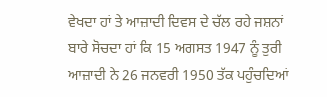ਵੇਖਦਾ ਹਾਂ ਤੇ ਆਜ਼ਾਦੀ ਦਿਵਸ ਦੇ ਚੱਲ ਰਹੇ ਜਸ਼ਨਾਂ ਬਾਰੇ ਸੋਚਦਾ ਹਾਂ ਕਿ 15 ਅਗਸਤ 1947 ਨੂੰ ਤੁਰੀ ਆਜ਼ਾਦੀ ਨੇ 26 ਜਨਵਰੀ 1950 ਤੱਕ ਪਹੁੰਚਦਿਆਂ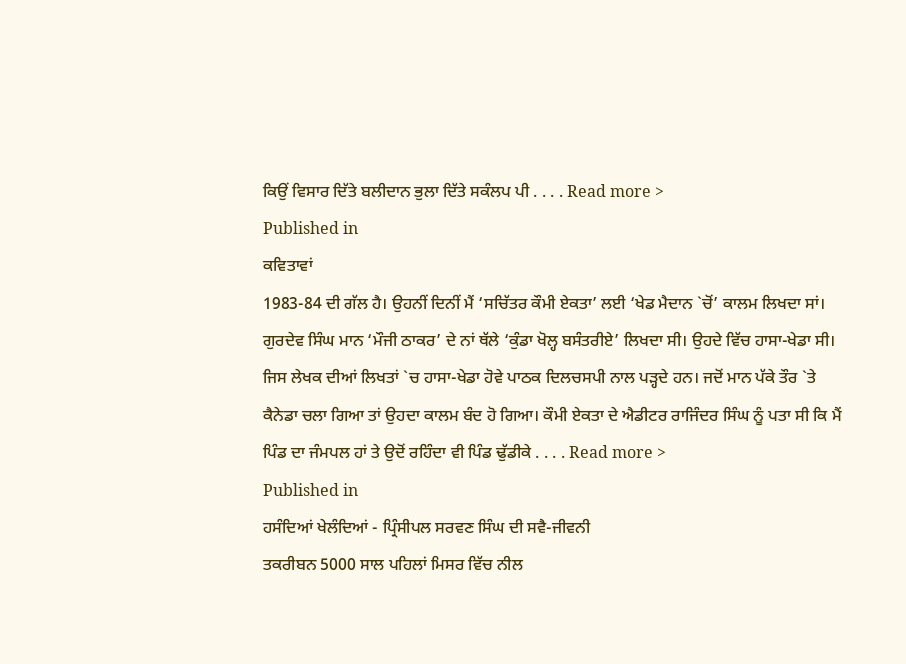ਕਿਉਂ ਵਿਸਾਰ ਦਿੱਤੇ ਬਲੀਦਾਨ ਭੁਲਾ ਦਿੱਤੇ ਸਕੰਲਪ ਪੀ . . . . Read more >
Published in
ਕਵਿਤਾਵਾਂ
1983-84 ਦੀ ਗੱਲ ਹੈ। ਉਹਨੀਂ ਦਿਨੀਂ ਮੈਂ ‘ਸਚਿੱਤਰ ਕੌਮੀ ਏਕਤਾ’ ਲਈ ‘ਖੇਡ ਮੈਦਾਨ `ਚੋਂ’ ਕਾਲਮ ਲਿਖਦਾ ਸਾਂ। ਗੁਰਦੇਵ ਸਿੰਘ ਮਾਨ ‘ਮੌਜੀ ਠਾਕਰ’ ਦੇ ਨਾਂ ਥੱਲੇ ‘ਕੁੰਡਾ ਖੋਲ੍ਹ ਬਸੰਤਰੀਏ’ ਲਿਖਦਾ ਸੀ। ਉਹਦੇ ਵਿੱਚ ਹਾਸਾ-ਖੇਡਾ ਸੀ। ਜਿਸ ਲੇਖਕ ਦੀਆਂ ਲਿਖਤਾਂ `ਚ ਹਾਸਾ-ਖੇਡਾ ਹੋਵੇ ਪਾਠਕ ਦਿਲਚਸਪੀ ਨਾਲ ਪੜ੍ਹਦੇ ਹਨ। ਜਦੋਂ ਮਾਨ ਪੱਕੇ ਤੌਰ `ਤੇ ਕੈਨੇਡਾ ਚਲਾ ਗਿਆ ਤਾਂ ਉਹਦਾ ਕਾਲਮ ਬੰਦ ਹੋ ਗਿਆ। ਕੌਮੀ ਏਕਤਾ ਦੇ ਐਡੀਟਰ ਰਾਜਿੰਦਰ ਸਿੰਘ ਨੂੰ ਪਤਾ ਸੀ ਕਿ ਮੈਂ ਪਿੰਡ ਦਾ ਜੰਮਪਲ ਹਾਂ ਤੇ ਉਦੋਂ ਰਹਿੰਦਾ ਵੀ ਪਿੰਡ ਢੁੱਡੀਕੇ . . . . Read more >
Published in
ਹਸੰਦਿਆਂ ਖੇਲੰਦਿਆਂ - ਪ੍ਰਿੰਸੀਪਲ ਸਰਵਣ ਸਿੰਘ ਦੀ ਸਵੈ-ਜੀਵਨੀ
ਤਕਰੀਬਨ 5000 ਸਾਲ ਪਹਿਲਾਂ ਮਿਸਰ ਵਿੱਚ ਨੀਲ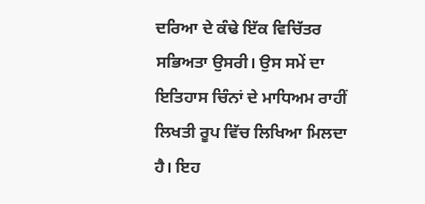ਦਰਿਆ ਦੇ ਕੰਢੇ ਇੱਕ ਵਿਚਿੱਤਰ ਸਭਿਅਤਾ ਉਸਰੀ। ਉਸ ਸਮੇਂ ਦਾ ਇਤਿਹਾਸ ਚਿੰਨਾਂ ਦੇ ਮਾਧਿਅਮ ਰਾਹੀਂ ਲਿਖਤੀ ਰੂਪ ਵਿੱਚ ਲਿਖਿਆ ਮਿਲਦਾ ਹੈ। ਇਹ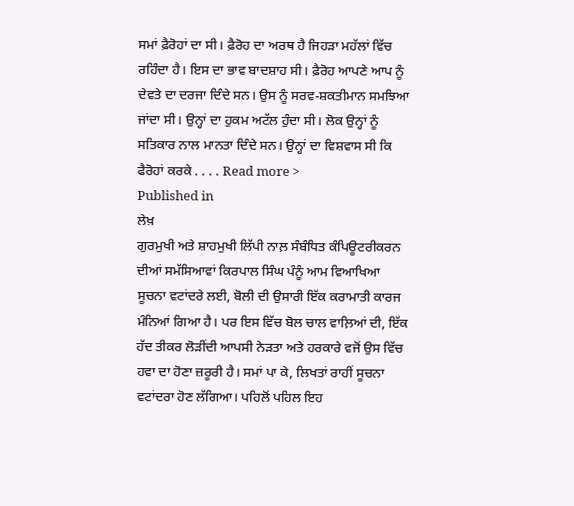ਸਮਾਂ ਫ਼ੈਰੋਹਾਂ ਦਾ ਸੀ। ਫ਼ੈਰੋਹ ਦਾ ਅਰਥ ਹੈ ਜਿਹੜਾ ਮਹੱਲਾਂ ਵਿੱਚ ਰਹਿੰਦਾ ਹੈ। ਇਸ ਦਾ ਭਾਵ ਬਾਦਸ਼ਾਹ ਸੀ। ਫ਼ੈਰੋਹ ਆਪਣੇ ਆਪ ਨੂੰ ਦੇਵਤੇ ਦਾ ਦਰਜਾ ਦਿੰਦੇ ਸਨ। ਉਸ ਨੂੰ ਸਰਵ-ਸ਼ਕਤੀਮਾਨ ਸਮਝਿਆ ਜਾਂਦਾ ਸੀ। ਉਨ੍ਹਾਂ ਦਾ ਹੁਕਮ ਅਟੱਲ ਹੁੰਦਾ ਸੀ। ਲੋਕ ਉਨ੍ਹਾਂ ਨੂੰ ਸਤਿਕਾਰ ਨਾਲ ਮਾਨਤਾ ਦਿੰਦੇ ਸਨ। ਉਨ੍ਹਾਂ ਦਾ ਵਿਸ਼ਵਾਸ ਸੀ ਕਿ ਫੈਰੋਹਾਂ ਕਰਕੇ . . . . Read more >
Published in
ਲੇਖ਼
ਗੁਰਮੁਖੀ ਅਤੇ ਸ਼ਾਹਮੁਖੀ ਲਿੱਪੀ ਨਾਲ਼ ਸੰਬੰਧਿਤ ਕੰਪਿਊਟਰੀਕਰਨ ਦੀਆਂ ਸਮੱਸਿਆਵਾਂ ਕਿਰਪਾਲ ਸਿੰਘ ਪੰਨੂੰ ਆਮ ਵਿਆਖਿਆ ਸੂਚਨਾ ਵਟਾਂਦਰੇ ਲਈ, ਬੋਲੀ ਦੀ ਉਸਾਰੀ ਇੱਕ ਕਰਾਮਾਤੀ ਕਾਰਜ ਮੰਨਿਆਂ ਗਿਆ ਹੈ। ਪਰ ਇਸ ਵਿੱਚ ਬੋਲ ਚਾਲ ਵਾਲ਼ਿਆਂ ਦੀ, ਇੱਕ ਹੱਦ ਤੀਕਰ ਲੋੜੀਂਦੀ ਆਪਸੀ ਨੇੜਤਾ ਅਤੇ ਹਰਕਾਰੇ ਵਜੋਂ ਉਸ ਵਿੱਚ ਹਵਾ ਦਾ ਹੋਣਾ ਜ਼ਰੂਰੀ ਹੈ। ਸਮਾਂ ਪਾ ਕੇ, ਲਿਖਤਾਂ ਰਾਹੀਂ ਸੂਚਨਾ ਵਟਾਂਦਰਾ ਹੋਣ ਲੱਗਿਆ। ਪਹਿਲੋਂ ਪਹਿਲ ਇਹ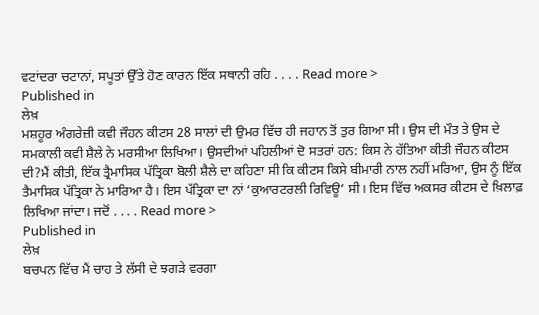ਵਟਾਂਦਰਾ ਚਟਾਨਾਂ, ਸਪੂਤਾਂ ਉੱਤੇ ਹੋਣ ਕਾਰਨ ਇੱਕ ਸਥਾਨੀ ਰਹਿ . . . . Read more >
Published in
ਲੇਖ਼
ਮਸ਼ਹੂਰ ਅੰਗਰੇਜ਼ੀ ਕਵੀ ਜੌਹਨ ਕੀਟਸ 28 ਸਾਲਾਂ ਦੀ ਉਮਰ ਵਿੱਚ ਹੀ ਜਹਾਨ ਤੋਂ ਤੁਰ ਗਿਆ ਸੀ। ਉਸ ਦੀ ਮੌਤ ਤੇ ਉਸ ਦੇ ਸਮਕਾਲੀ ਕਵੀ ਸ਼ੈਲੇ ਨੇ ਮਰਸੀਆ ਲਿਖਿਆ। ਉਸਦੀਆਂ ਪਹਿਲੀਆਂ ਦੋ ਸਤਰਾਂ ਹਨ: ਕਿਸ ਨੇ ਹੱਤਿਆ ਕੀਤੀ ਜੌਹਨ ਕੀਟਸ ਦੀ?ਮੈਂ ਕੀਤੀ, ਇੱਕ ਤ੍ਰੈਮਾਸਿਕ ਪੱਤ੍ਰਿਕਾ ਬੋਲੀ ਸ਼ੈਲੇ ਦਾ ਕਹਿਣਾ ਸੀ ਕਿ ਕੀਟਸ ਕਿਸੇ ਬੀਮਾਰੀ ਨਾਲ ਨਹੀਂ ਮਰਿਆ, ਉਸ ਨੂੰ ਇੱਕ ਤੈਮਾਸਿਕ ਪੱਤ੍ਰਿਕਾ ਨੇ ਮਾਰਿਆ ਹੈ। ਇਸ ਪੱਤ੍ਰਿਕਾ ਦਾ ਨਾਂ ‘ਕੁਆਰਟਰਲੀ ਰਿਵਿਊ’ ਸੀ। ਇਸ ਵਿੱਚ ਅਕਸਰ ਕੀਟਸ ਦੇ ਖ਼ਿਲਾਫ਼ ਲਿਖਿਆ ਜਾਂਦਾ। ਜਦੋਂ . . . . Read more >
Published in
ਲੇਖ਼
ਬਚਪਨ ਵਿੱਚ ਮੈਂ ਚਾਹ ਤੇ ਲੱਸੀ ਦੇ ਝਗੜੇ ਵਰਗਾ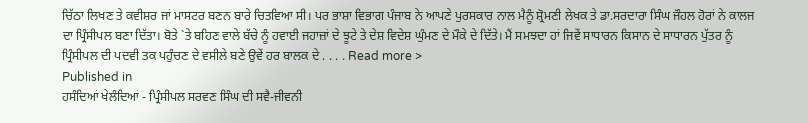ਚਿੱਠਾ ਲਿਖਣ ਤੇ ਕਵੀਸ਼ਰ ਜਾਂ ਮਾਸਟਰ ਬਣਨ ਬਾਰੇ ਚਿਤਵਿਆ ਸੀ। ਪਰ ਭਾਸ਼ਾ ਵਿਭਾਗ ਪੰਜਾਬ ਨੇ ਆਪਣੇ ਪੁਰਸਕਾਰ ਨਾਲ ਮੈਨੂੰ ਸ਼੍ਰੋਮਣੀ ਲੇਖਕ ਤੇ ਡਾ.ਸਰਦਾਰਾ ਸਿੰਘ ਜੌਹਲ ਹੋਰਾਂ ਨੇ ਕਾਲਜ ਦਾ ਪ੍ਰਿੰਸੀਪਲ ਬਣਾ ਦਿੱਤਾ। ਬੋਤੇ `ਤੇ ਬਹਿਣ ਵਾਲੇ ਬੱਚੇ ਨੂੰ ਹਵਾਈ ਜਹਾਜ਼ਾਂ ਦੇ ਝੂਟੇ ਤੇ ਦੇਸ਼ ਵਿਦੇਸ਼ ਘੁੰਮਣ ਦੇ ਮੌਕੇ ਦੇ ਦਿੱਤੇ। ਮੈਂ ਸਮਝਦਾ ਹਾਂ ਜਿਵੇਂ ਸਾਧਾਰਨ ਕਿਸਾਨ ਦੇ ਸਾਧਾਰਨ ਪੁੱਤਰ ਨੂੰ ਪ੍ਰਿੰਸੀਪਲ ਦੀ ਪਦਵੀ ਤਕ ਪਹੁੰਚਣ ਦੇ ਵਸੀਲੇ ਬਣੇ ਉਵੇਂ ਹਰ ਬਾਲਕ ਦੇ . . . . Read more >
Published in
ਹਸੰਦਿਆਂ ਖੇਲੰਦਿਆਂ - ਪ੍ਰਿੰਸੀਪਲ ਸਰਵਣ ਸਿੰਘ ਦੀ ਸਵੈ-ਜੀਵਨੀ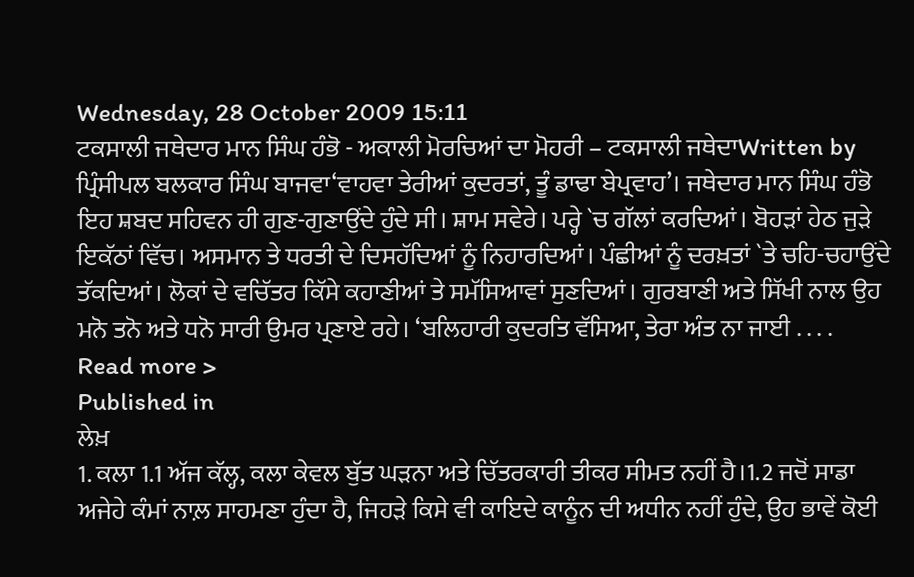Wednesday, 28 October 2009 15:11
ਟਕਸਾਲੀ ਜਥੇਦਾਰ ਮਾਨ ਸਿੰਘ ਹੰਭੋ - ਅਕਾਲੀ ਮੋਰਚਿਆਂ ਦਾ ਮੋਹਰੀ – ਟਕਸਾਲੀ ਜਥੇਦਾWritten by ਪ੍ਰਿੰਸੀਪਲ ਬਲਕਾਰ ਸਿੰਘ ਬਾਜਵਾ‘ਵਾਹਵਾ ਤੇਰੀਆਂ ਕੁਦਰਤਾਂ, ਤੂੰ ਡਾਢਾ ਬੇਪ੍ਰਵਾਹ’। ਜਥੇਦਾਰ ਮਾਨ ਸਿੰਘ ਹੰਭੋ ਇਹ ਸ਼ਬਦ ਸਹਿਵਨ ਹੀ ਗੁਣ-ਗੁਣਾਉਂਦੇ ਹੁੰਦੇ ਸੀ। ਸ਼ਾਮ ਸਵੇਰੇ। ਪਰ੍ਹੇ `ਚ ਗੱਲਾਂ ਕਰਦਿਆਂ। ਬੋਹੜਾਂ ਹੇਠ ਜੁੜੇ ਇਕੱਠਾਂ ਵਿੱਚ। ਅਸਮਾਨ ਤੇ ਧਰਤੀ ਦੇ ਦਿਸਹੱਦਿਆਂ ਨੂੰ ਨਿਹਾਰਦਿਆਂ। ਪੰਛੀਆਂ ਨੂੰ ਦਰਖ਼ਤਾਂ `ਤੇ ਚਹਿ-ਚਹਾਉਂਦੇ ਤੱਕਦਿਆਂ। ਲੋਕਾਂ ਦੇ ਵਚਿੱਤਰ ਕਿੱਸੇ ਕਹਾਣੀਆਂ ਤੇ ਸਮੱਸਿਆਵਾਂ ਸੁਣਦਿਆਂ। ਗੁਰਬਾਣੀ ਅਤੇ ਸਿੱਖੀ ਨਾਲ ਉਹ ਮਨੋ ਤਨੋ ਅਤੇ ਧਨੋ ਸਾਰੀ ਉਮਰ ਪ੍ਰਣਾਏ ਰਹੇ। ‘ਬਲਿਹਾਰੀ ਕੁਦਰਤਿ ਵੱਸਿਆ, ਤੇਰਾ ਅੰਤ ਨਾ ਜਾਈ . . . . Read more >
Published in
ਲੇਖ਼
1. ਕਲਾ 1.1 ਅੱਜ ਕੱਲ੍ਹ, ਕਲਾ ਕੇਵਲ ਬੁੱਤ ਘੜਨਾ ਅਤੇ ਚਿੱਤਰਕਾਰੀ ਤੀਕਰ ਸੀਮਤ ਨਹੀਂ ਹੈ।1.2 ਜਦੋਂ ਸਾਡਾ ਅਜੇਹੇ ਕੰਮਾਂ ਨਾਲ਼ ਸਾਹਮਣਾ ਹੁੰਦਾ ਹੈ, ਜਿਹੜੇ ਕਿਸੇ ਵੀ ਕਾਇਦੇ ਕਾਨੂੰਨ ਦੀ ਅਧੀਨ ਨਹੀਂ ਹੁੰਦੇ, ਉਹ ਭਾਵੇਂ ਕੋਈ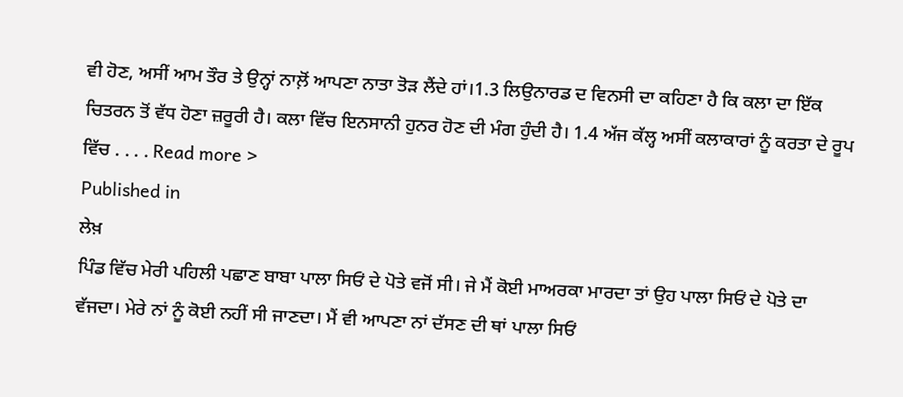ਵੀ ਹੋਣ, ਅਸੀਂ ਆਮ ਤੌਰ ਤੇ ਉਨ੍ਹਾਂ ਨਾਲ਼ੋਂ ਆਪਣਾ ਨਾਤਾ ਤੋੜ ਲੈਂਦੇ ਹਾਂ।1.3 ਲਿਉਨਾਰਡ ਦ ਵਿਨਸੀ ਦਾ ਕਹਿਣਾ ਹੈ ਕਿ ਕਲਾ ਦਾ ਇੱਕ ਚਿਤਰਨ ਤੋਂ ਵੱਧ ਹੋਣਾ ਜ਼ਰੂਰੀ ਹੈ। ਕਲਾ ਵਿੱਚ ਇਨਸਾਨੀ ਹੁਨਰ ਹੋਣ ਦੀ ਮੰਗ ਹੁੰਦੀ ਹੈ। 1.4 ਅੱਜ ਕੱਲ੍ਹ ਅਸੀਂ ਕਲਾਕਾਰਾਂ ਨੂੰ ਕਰਤਾ ਦੇ ਰੂਪ ਵਿੱਚ . . . . Read more >
Published in
ਲੇਖ਼
ਪਿੰਡ ਵਿੱਚ ਮੇਰੀ ਪਹਿਲੀ ਪਛਾਣ ਬਾਬਾ ਪਾਲਾ ਸਿਓਂ ਦੇ ਪੋਤੇ ਵਜੋਂ ਸੀ। ਜੇ ਮੈਂ ਕੋਈ ਮਾਅਰਕਾ ਮਾਰਦਾ ਤਾਂ ਉਹ ਪਾਲਾ ਸਿਓਂ ਦੇ ਪੋਤੇ ਦਾ ਵੱਜਦਾ। ਮੇਰੇ ਨਾਂ ਨੂੰ ਕੋਈ ਨਹੀਂ ਸੀ ਜਾਣਦਾ। ਮੈਂ ਵੀ ਆਪਣਾ ਨਾਂ ਦੱਸਣ ਦੀ ਥਾਂ ਪਾਲਾ ਸਿਓਂ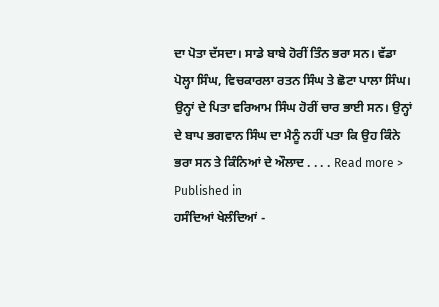ਦਾ ਪੋਤਾ ਦੱਸਦਾ। ਸਾਡੇ ਬਾਬੇ ਹੋਰੀਂ ਤਿੰਨ ਭਰਾ ਸਨ। ਵੱਡਾ ਪੋਲ੍ਹਾ ਸਿੰਘ, ਵਿਚਕਾਰਲਾ ਰਤਨ ਸਿੰਘ ਤੇ ਛੋਟਾ ਪਾਲਾ ਸਿੰਘ। ਉਨ੍ਹਾਂ ਦੇ ਪਿਤਾ ਵਰਿਆਮ ਸਿੰਘ ਹੋਰੀਂ ਚਾਰ ਭਾਈ ਸਨ। ਉਨ੍ਹਾਂ ਦੇ ਬਾਪ ਭਗਵਾਨ ਸਿੰਘ ਦਾ ਮੈਨੂੰ ਨਹੀਂ ਪਤਾ ਕਿ ਉਹ ਕਿੰਨੇ ਭਰਾ ਸਨ ਤੇ ਕਿੰਨਿਆਂ ਦੇ ਔਲਾਦ . . . . Read more >
Published in
ਹਸੰਦਿਆਂ ਖੇਲੰਦਿਆਂ -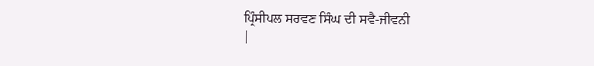ਪ੍ਰਿੰਸੀਪਲ ਸਰਵਣ ਸਿੰਘ ਦੀ ਸਵੈ-ਜੀਵਨੀ
|